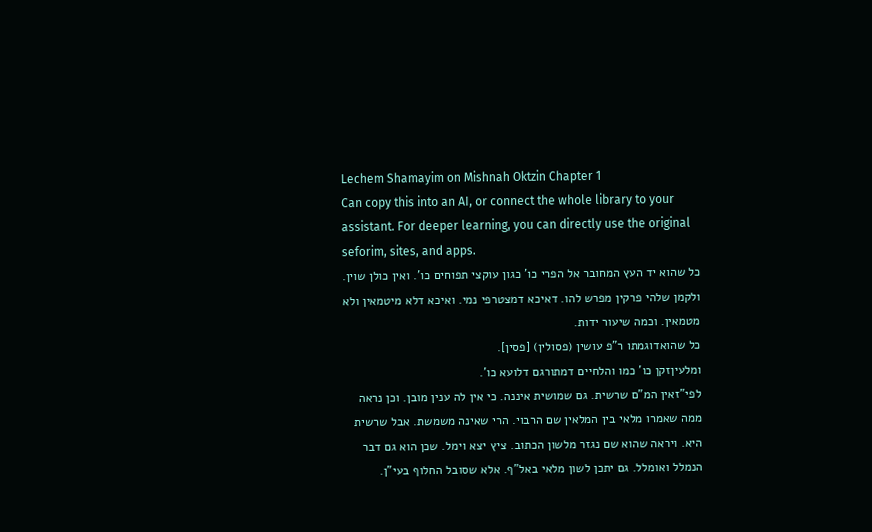Lechem Shamayim on Mishnah Oktzin Chapter 1
Can copy this into an AI, or connect the whole library to your assistant. For deeper learning, you can directly use the original seforim, sites, and apps.
כל שהוא יד העץ המחובר אל הפרי כו' כגון עוקצי תפוחים כו'. ואין כולן שוין. ולקמן שלהי פרקין מפרש להו. דאיכא דמצטרפי נמי. ואיכא דלא מיטמאין ולא מטמאין. וכמה שיעור ידות.
כל שהואדוגמתו ר"פ עושין (פסולין) [פסין].
ומלעיןזקן כו' כמו והלחיים דמתורגם דלועא כו'.
לפי"זאין המ"ם שרשית. גם שמושית איננה. כי אין לה ענין מובן. וכן נראה ממה שאמרו מלאי בין המלאין שם הרבוי. הרי שאינה משמשת. אבל שרשית היא. ויראה שהוא שם נגזר מלשון הכתוב. ציץ יצא וימל. שכן הוא גם דבר הנמלל ואומלל. גם יתכן לשון מלאי באל"ף. אלא שסובל החלוף בעי"ן.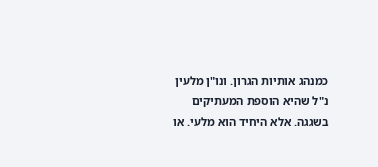כמנהג אותיות הגרון. ונו"ן מלעין נ"ל שהיא הוספת המעתיקים בשגגה. אלא היחיד הוא מלעי. או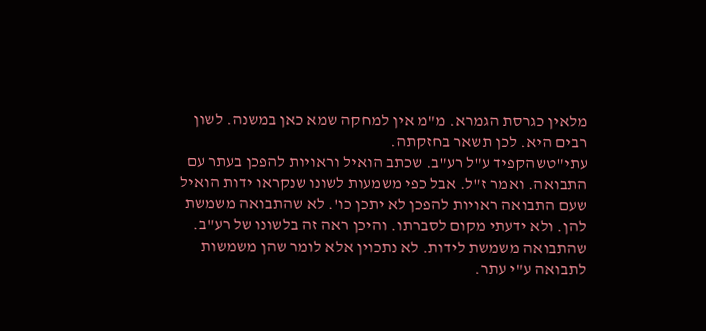מלאין כגרסת הגמרא. מ"מ אין למחקה שמא כאן במשנה. לשון רבים היא. לכן תשאר בחזקתה.
עתי"טשהקפיד ע"ל רע"ב. שכתב הואיל וראויות להפכן בעתר עם התבואה. ואמר ז"ל. אבל כפי משמעות לשונו שנקראו ידות הואיל שעם התבואה ראויות להפכן לא יתכן כו'. לא שהתבואה משמשת להן. ולא ידעתי מקום לסברתו. והיכן ראה זה בלשונו של רע"ב. שהתבואה משמשת לידות. לא נתכוין אלא לומר שהן משמשות לתבואה ע"י עתר.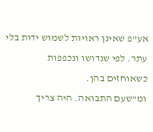אע"פ שאינן ראויות לשמוש ידות בלי עתר. לפי שנדושו ונכפפות כשאוחזים בהן.
ומ"שעם התבואה. היה צריך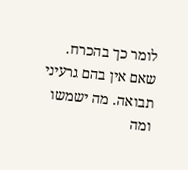לומר כך בהכרח. שאם אין בהם גרעיני תבואה. מה ישמשו ומה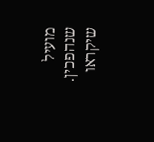מועיל שנהפכין. שיקראו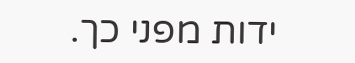ידות מפני כך.